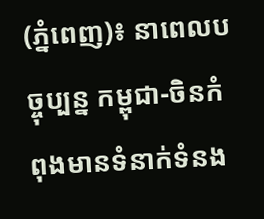(ភ្នំពេញ)៖ នាពេលបច្ចុប្បន្ន កម្ពុជា-ចិនកំពុងមានទំនាក់ទំនង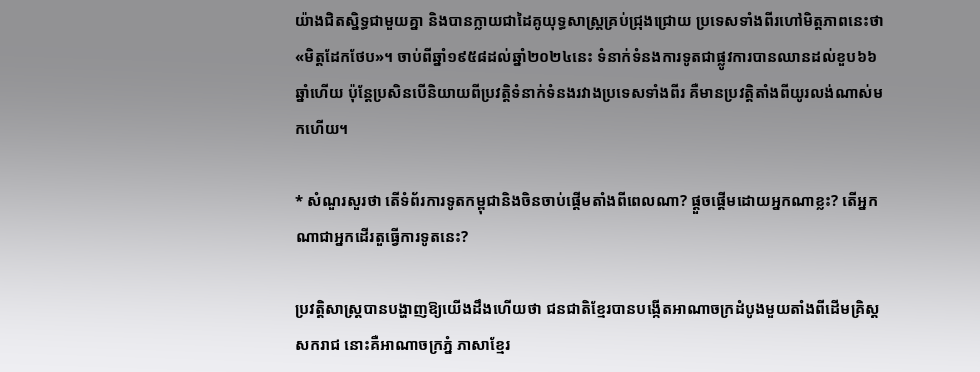យ៉ាងជិតស្និទ្ធជាមួយគ្នា និងបានក្លាយជាដៃគូយុទ្ធសាស្ត្រគ្រប់ជ្រុងជ្រោយ ប្រទេសទាំងពីរហៅមិត្តភាពនេះថា «មិត្តដែកថែប»។ ចាប់ពីឆ្នាំ១៩៥៨ដល់ឆ្នាំ២០២៤នេះ ទំនាក់ទំនងការទូតជាផ្លូវការបានឈានដល់ខួប៦៦ឆ្នាំហើយ ប៉ុន្តែប្រសិនបើនិយាយពីប្រវត្តិទំនាក់ទំនងរវាងប្រទេសទាំងពីរ គឺមានប្រវត្តិតាំងពីយូរលង់ណាស់មកហើយ។

* សំណួរសួរថា តើទំព័រការទូតកម្ពុជានិងចិនចាប់ផ្ដើមតាំងពីពេលណា? ផ្ដួចផ្ដើមដោយអ្នកណាខ្លះ? តើអ្នកណាជាអ្នកដើរតួធ្វើការទូតនេះ?

ប្រវត្តិសាស្ត្របានបង្ហាញឱ្យយើងដឹងហើយថា ជនជាតិខ្មែរបានបង្កើតអាណាចក្រដំបូងមួយតាំងពីដើមគ្រិស្ដសករាជ នោះគឺអាណាចក្រភ្នំ ភាសាខ្មែរ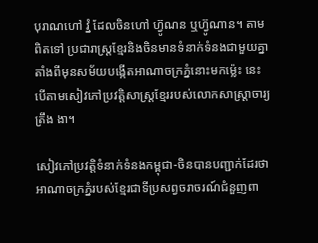បុរាណហៅ វ្នំ ដែលចិនហៅ ហ្វ៊ូណន ឬហ្វ៊ូណាន។ តាមពិតទៅ ប្រជារាស្ត្រខ្មែរនិងចិនមានទំនាក់ទំនងជាមួយគ្នាតាំងពីមុនសម័យបង្កើតអាណាចក្រភ្នំនោះមកម្ល៉េះ នេះបើតាមសៀវភៅប្រវត្តិសាស្ត្រខ្មែររបស់លោកសាស្ត្រាចារ្យ ត្រឹង ងា។

សៀវភៅប្រវត្តិទំនាក់ទំនងកម្ពុជា-ចិនបានបញ្ជាក់ដែរថា អាណាចក្រភ្នំរបស់ខ្មែរជាទីប្រសព្វចរាចរណ៍ជំនួញពា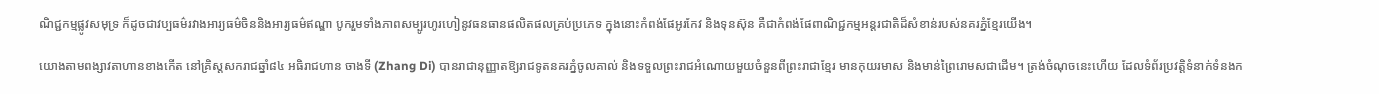ណិជ្ជកម្មផ្លូវសមុទ្រ ក៏ដូចជាវប្បធម៌រវាងអារ្យធម៌ចិននិងអារ្យធម៌ឥណ្ឌា បូករួមទាំងភាពសម្បូរហូរហៀនូវធនធានផលិតផលគ្រប់ប្រភេទ ក្នុងនោះកំពង់ផែអូរកែវ និងទុនស៊ុន គឺជាកំពង់ផែពាណិជ្ជកម្មអន្តរជាតិដ៏សំខាន់របស់នគរភ្នំខ្មែរយើង។

យោងតាមពង្សាវតាហានខាងកើត នៅគ្រិស្ដសករាជឆ្នាំ៨៤ អធិរាជហាន ចាងទី (Zhang Di) បានរាជានុញ្ញាតឱ្យរាជទូតនគរភ្នំចូលគាល់ និងទទួលព្រះរាជអំណោយមួយចំនួនពីព្រះរាជាខ្មែរ មានកុយរមាស និងមាន់ព្រៃរោមសជាដើម។ ត្រង់ចំណុចនេះហើយ ដែលទំព័រប្រវត្តិទំនាក់ទំនងក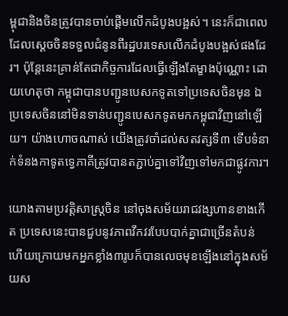ម្ពុជានិងចិនត្រូវបានចាប់ផ្ដើមលើកដំបូងបង្អស់។ នេះក៏ជាពេលដែលស្ដេចចិនទទួលជំនូនពីរដ្ឋបរទេសលើកដំបូងបង្អស់ផងដែរ។ ប៉ុន្តែនេះគ្រាន់តែជាកិច្ចការដែលធ្វើឡើងតែម្ខាងប៉ុណ្ណោះ ដោយហេតុថា កម្ពុជាបានបញ្ជូនបេសកទូតទៅប្រទេសចិនមុន ឯប្រទេសចិននៅមិនទាន់បញ្ជូនបេសកទូតមកកម្ពុជាវិញនៅឡើយ។ យ៉ាងហោចណាស់ យើងត្រូវចាំដល់សតវត្សទី៣ ទើបទំនាក់ទំនងកាទូតទ្វេភាគីត្រូវបានតភ្ជាប់គ្នាទៅវិញទៅមកជាផ្លូវការ។

យោងតាមប្រវត្តិសាស្ត្រចិន នៅចុងសម័យរាជវង្សហានខាងកើត ប្រទេសនេះបានជួបនូវភាពវឹកវរបែបបាក់គ្នាជាច្រើនតំបន់ ហើយក្រោយមកអ្នកខ្លាំង៣រូបក៏បានលេចមុខឡើងនៅក្នុងសម័យស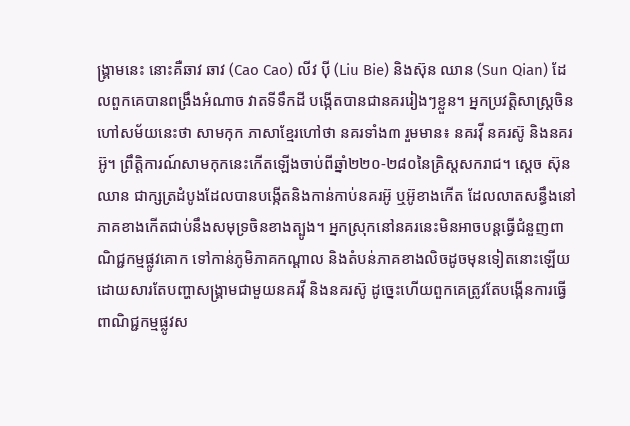ង្គ្រាមនេះ នោះគឺឆាវ ឆាវ (Cao Cao) លីវ ប៉ី (Liu Bie) និងស៊ុន ឈាន (Sun Qian) ដែលពួកគេបានពង្រឹងអំណាច វាតទីទឹកដី បង្កើតបានជានគររៀងៗខ្លួន។ អ្នកប្រវត្តិសាស្ត្រចិនហៅសម័យនេះថា សាមកុក ភាសាខ្មែរហៅថា នគរទាំង៣ រួមមាន៖ នគរវ៉ី នគរស៊ូ និងនគរអ៊ូ។ ព្រឹត្តិការណ៍សាមកុកនេះកើតឡើងចាប់ពីឆ្នាំ២២០-២៨០នៃគ្រិស្ដសករាជ។ ស្ដេច ស៊ុន ឈាន ជាក្សត្រដំបូងដែលបានបង្កើតនិងកាន់កាប់នគរអ៊ូ ឬអ៊ូខាងកើត ដែលលាតសន្ធឹងនៅភាគខាងកើតជាប់នឹងសមុទ្រចិនខាងត្បូង។ អ្នកស្រុកនៅនគរនេះមិនអាចបន្តធ្វើជំនួញពាណិជ្ជកម្មផ្លូវគោក ទៅកាន់ភូមិភាគកណ្ដាល និងតំបន់ភាគខាងលិចដូចមុនទៀតនោះឡើយ ដោយសារតែបញ្ហាសង្គ្រាមជាមួយនគរវ៉ី និងនគរស៊ូ ដូច្នេះហើយពួកគេត្រូវតែបង្កើនការធ្វើពាណិជ្ជកម្មផ្លូវស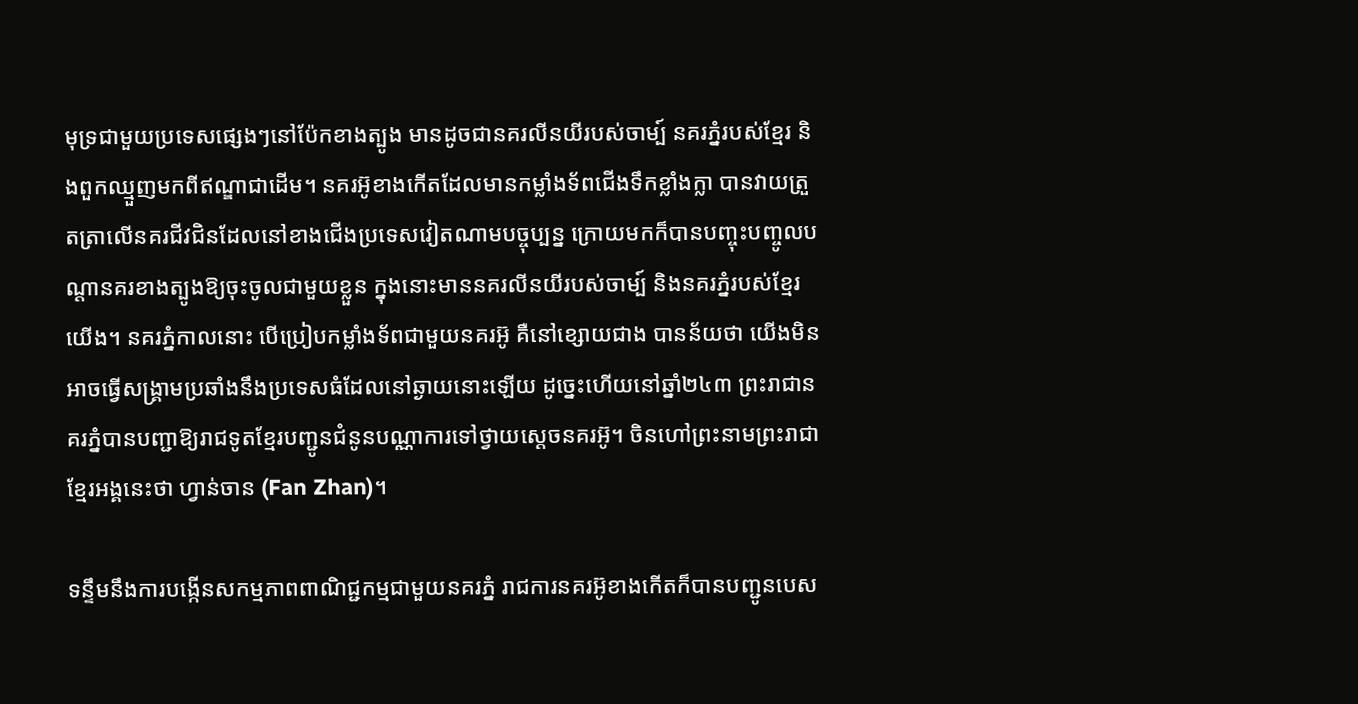មុទ្រជាមួយប្រទេសផ្សេងៗនៅប៉ែកខាងត្បូង មានដូចជានគរលីនយីរបស់ចាម្ប៍ នគរភ្នំរបស់ខ្មែរ និងពួកឈ្មួញមកពីឥណ្ឌាជាដើម។ នគរអ៊ូខាងកើតដែលមានកម្លាំងទ័ពជើងទឹកខ្លាំងក្លា បានវាយត្រួតត្រាលើនគរជីវជិនដែលនៅខាងជើងប្រទេសវៀតណាមបច្ចុប្បន្ន ក្រោយមកក៏បានបញ្ចុះបញ្ចូលបណ្ដានគរខាងត្បូងឱ្យចុះចូលជាមួយខ្លួន ក្នុងនោះមាននគរលីនយីរបស់ចាម្ប៍ និងនគរភ្នំរបស់ខ្មែរយើង។ នគរភ្នំកាលនោះ បើប្រៀបកម្លាំងទ័ពជាមួយនគរអ៊ូ គឺនៅខ្សោយជាង បានន័យថា យើងមិនអាចធ្វើសង្គ្រាមប្រឆាំងនឹងប្រទេសធំដែលនៅឆ្ងាយនោះឡើយ ដូច្នេះហើយនៅឆ្នាំ២៤៣ ព្រះរាជានគរភ្នំបានបញ្ជាឱ្យរាជទូតខ្មែរបញ្ជូនជំនូនបណ្ណាការទៅថ្វាយស្ដេចនគរអ៊ូ។ ចិនហៅព្រះនាមព្រះរាជាខ្មែរអង្គនេះថា ហ្វាន់ចាន (Fan Zhan)។

ទន្ទឹមនឹងការបង្កើនសកម្មភាពពាណិជ្ជកម្មជាមួយនគរភ្នំ រាជការនគរអ៊ូខាងកើតក៏បានបញ្ជូនបេស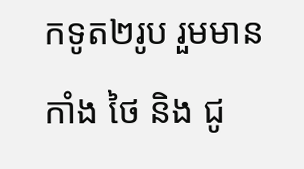កទូត២រូប រួមមាន កាំង ថៃ និង ជូ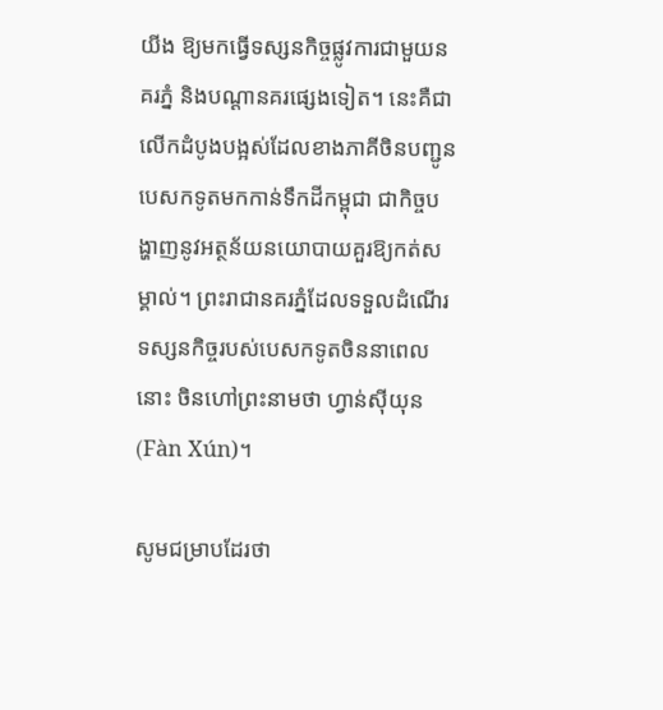យីង ឱ្យមកធ្វើទស្សនកិច្ចផ្លូវការជាមួយនគរភ្នំ និងបណ្ដានគរផ្សេងទៀត។ នេះគឺជាលើកដំបូងបង្អស់ដែលខាងភាគីចិនបញ្ជូនបេសកទូតមកកាន់ទឹកដីកម្ពុជា ជាកិច្ចបង្ហាញនូវអត្ថន័យនយោបាយគួរឱ្យកត់សម្គាល់។ ព្រះរាជានគរភ្នំដែលទទួលដំណើរទស្សនកិច្ចរបស់បេសកទូតចិននាពេលនោះ ចិនហៅព្រះនាមថា ហ្វាន់ស៊ីយុន (Fàn Xún)។

សូមជម្រាបដែរថា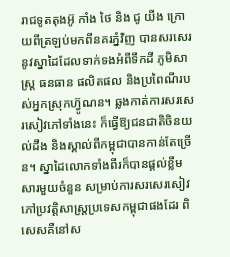រាជទូតតុងអ៊ូ កាំង ថៃ និង ជូ យីង ក្រោយពីត្រឡប់មកពីនគរភ្នំវិញ បានសរសេរនូវស្នាដៃដែលទាក់ទងអំពីទឹកដី ភូមិសាស្ត្រ ធនធាន ផលិតផល និងប្រពៃណីរបស់អ្នកស្រុកហ្វ៊ូណន។ ឆ្លងកាត់ការសរសេរសៀវភៅទាំងនេះ ក៏ធ្វើឱ្យជនជាតិចិនយល់ដឹង និងស្គាល់ពីកម្ពុជាបានកាន់តែច្រើន។ ស្នាដៃលោកទាំងពីរក៏បានផ្ដល់ខ្លឹមសារមួយចំនួន សម្រាប់ការសរសេរសៀវភៅប្រវត្តិសាស្ត្រប្រទេសកម្ពុជាផងដែរ ពិសេសគឺនៅស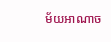ម័យអាណាច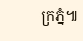ក្រភ្នំ៕